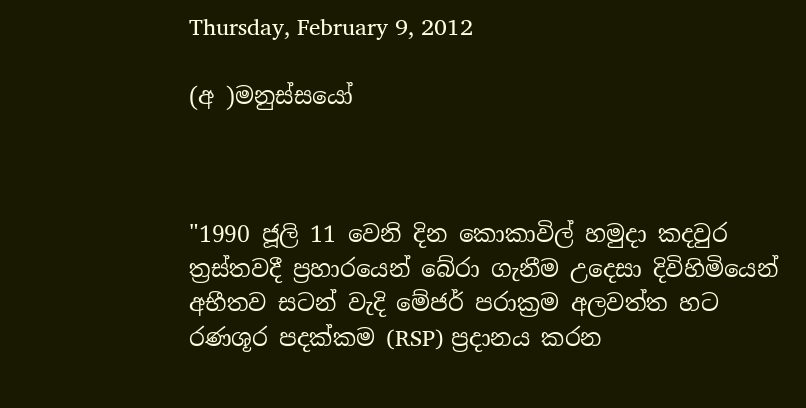Thursday, February 9, 2012

(අ )මනුස්සයෝ



"1990 ජූලි 11 වෙනි දින කොකාවිල් හමුදා කදවුර ත්‍රස්තවදී ප්‍රහාරයෙන් බේරා ගැනීම උදෙසා දිවිහිමියෙන් අභීතව සටන් වැදි මේජර් පරාක්‍රම අලවත්ත හට රණශූර පදක්කම (RSP) ප්‍රදානය කරන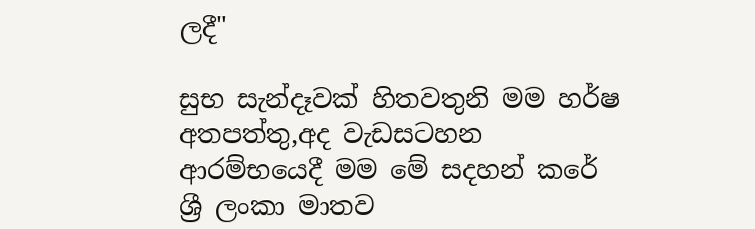ලදී"

සුභ සැන්දෑවක් හිතවතුනි මම හර්ෂ අතපත්තු,අද වැඩසටහන ආරම්භයෙදී මම මේ සදහන් කරේ ශ්‍රී ලංකා මාතව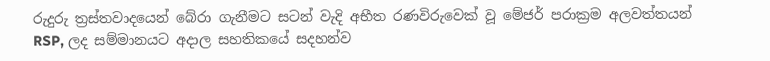රුදුරු ත්‍රස්තවාදයෙන් බේරා ගැනීමට සටන් වැදි අභීත රණවිරුවෙක් වූ මේජර් පරාක්‍රම අලවත්තයන් RSP, ලද සම්මානයට අදාල සහතිකයේ සදහන්ව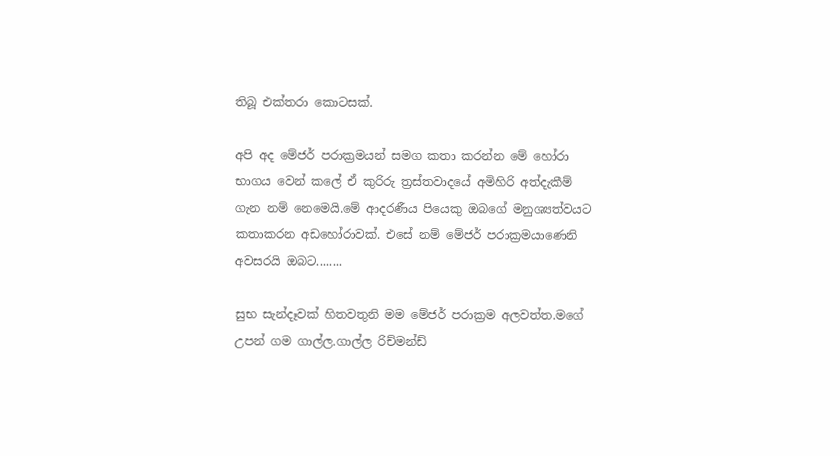තිබූ එක්තරා කොටසක්.

අපි අද මේජර් පරාක්‍රමයන් සමග කතා කරන්න මේ හෝරා භාගය වෙන් කලේ ඒ කුරිරු ත්‍රස්තවාදයේ අමිහිරි අත්දැකීම් ගැන නම් නෙමෙයි.මේ ආදරණීය පියෙකු ඔබගේ මනුශ්‍යත්වයට කතාකරන අඩහෝරාවක්. එසේ නම් මේජර් පරාක්‍රමයාණෙනි අවසරයි ඔබට........

සුභ සැන්දෑවක් හිතවතුනි මම මේජර් පරාක්‍රම අලවත්ත.මගේ උපන් ගම ගාල්ල.ගාල්ල රිච්මන්ඩ්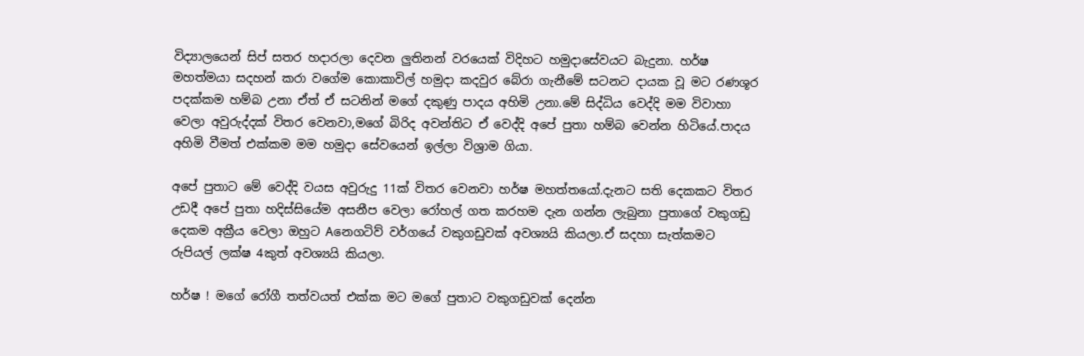විද්‍යාලයෙන් සිප් සතර හදාරලා දෙවන ලුතිනන් වරයෙක් විදිහට හමුදාසේවයට බැදුනා. හර්ෂ මහත්මයා සදහන් කරා වගේම කොකාවිල් හමුදා කදවුර බේරා ගැනීමේ සටනට දායක වූ මට රණශූර පදක්කම හම්බ උනා ඒත් ඒ සටනින් මගේ දකුණු පාදය අහිමි උනා.මේ සිද්ධිය වෙද්දි මම විවාහා වෙලා අවුරුද්දක් විතර වෙනවා,මගේ බිරිද අවන්තිට ඒ වෙද්දි අපේ පුතා හම්බ වෙන්න හිටියේ.පාදය අහිමි වීමත් එක්කම මම හමුදා සේවයෙන් ඉල්ලා විශ්‍රාම ගියා.

අපේ පුතාට මේ වෙද්දි වයස අවුරුදු 11ක් විතර වෙනවා හර්ෂ මහත්තයෝ.දැනට සති දෙකකට විතර උඩදී අපේ පුතා හදිස්සියේම අසනීප වෙලා රෝහල් ගත කරහම දැන ගන්න ලැබුනා පුතාගේ වකුගඩු දෙකම අක්‍රීය වෙලා ඔහුට Aනෙගටිව් වර්ගයේ වකුගඩුවක් අවශ්‍යයි කියලා.ඒ සදහා සැත්කමට රුපියල් ලක්ෂ 4කුත් අවශ්‍යයි කියලා.

හර්ෂ ! මගේ රෝගී තත්වයත් එක්ක මට මගේ පුතාට වකුගඩුවක් දෙන්න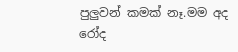පුලුවන් කමක් නෑ.මම අද රෝද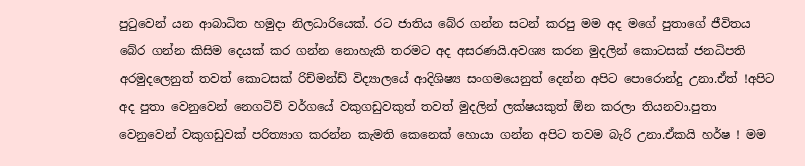පුටුවෙන් යන ආබාධිත හමුදා නිලධාරියෙක්. රට ජාතිය බේර ගන්න සටන් කරපු මම අද මගේ පුතාගේ ජීවිතය බේර ගන්න කිසිම දෙයක් කර ගන්න නොහැකි තරමට අද අසරණයි.අවශ්‍ය කරන මුදලින් කොටසක් ජනධිපති අරමුදලෙනුත් තවත් කොටසක් රිච්මන්ඩ් විද්‍යාලයේ ආදිශිෂ්‍ය සංගමයෙනුත් දෙන්න අපිට පොරොන්දු උනා.ඒත් !අපිට අද පුතා වෙනුවෙන් නෙගටිව් වර්ගයේ වකුගඩුවකුත් තවත් මුදලින් ලක්ෂයකුත් ඕන කරලා තියනවා.පුතා වෙනුවෙන් වකුගඩුවක් පරිත්‍යාග කරන්න කැමති කෙනෙක් හොයා ගන්න අපිට තවම බැරි උනා.ඒකයි හර්ෂ ! මම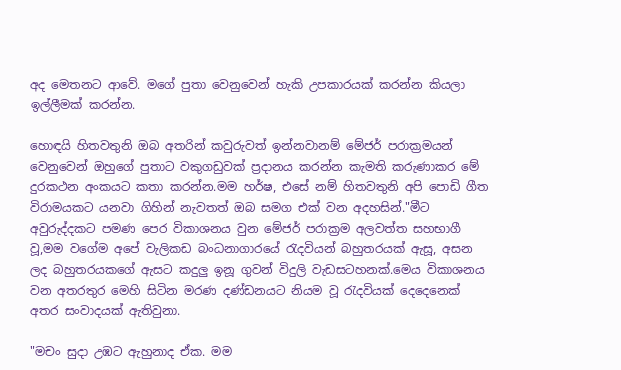අද මෙතනට ආවේ. මගේ පුතා වෙනුවෙන් හැකි උපකාරයක් කරන්න කියලා ඉල්ලීමක් කරන්න.

හොඳයි හිතවතුනි ඔබ අතරින් කවුරුවත් ඉන්නවානම් මේජර් පරාක්‍රමයන් වෙනුවෙන් ඔහුගේ පුතාට වකුගඩුවක් ප්‍රදානය කරන්න කැමති කරුණාකර මේ දුරකථන අංකයට කතා කරන්න.මම හර්ෂ, එසේ නම් හිතවතුනි අපි පොඩි ගීත විරාමයකට යනවා ගිහින් නැවතත් ඔබ සමග එක් වන අදහසින්."මීට අවුරුද්දකට පමණ පෙර විකාශනය වුන මේජර් පරාක්‍රම අලවත්ත සහභාගී වූ,මම වගේම අපේ වැලිකඩ බංධනාගාරයේ රැදවියන් බහුතරයක් ඇසූ, අසන ලද බහුතරයකගේ ඇසට කදුලු ඉනූ ගුවන් විදුලි වැඩසටහනක්.මෙය විකාශනය වන අතරතුර මෙහි සිටින මරණ දණ්ඩනයට නියම වූ රැදවියක් දෙදෙනෙක් අතර සංවාදයක් ඇතිවුනා.

"මචං සුදා උඹට ඇහුනාද ඒක. මම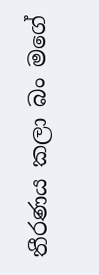තීරණය කලා බං මගේ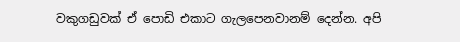වකුගඩුවක් ඒ පොඩි එකාට ගැලපෙනවානම් දෙන්න. අපි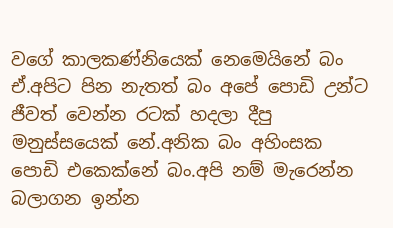වගේ කාලකණ්නියෙක් නෙමෙයිනේ බං ඒ.අපිට පින නැතත් බං අපේ පොඩි උන්ට ජීවත් වෙන්න රටක් හදලා දීපු මනුස්සයෙක් නේ.අනික බං අහිංසක පොඩි එකෙක්නේ බං.අපි නම් මැරෙන්න බලාගන ඉන්න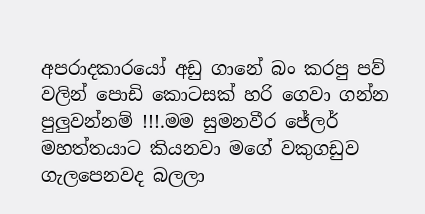අපරාදකාරයෝ අඩු ගානේ බං කරපු පව් වලින් පොඩි කොටසක් හරි ගෙවා ගන්න පුලුවන්නම් !!!.මම සුමනවීර ජේලර් මහත්තයාට කියනවා මගේ වකුගඩුව ගැලපෙනවද බලලා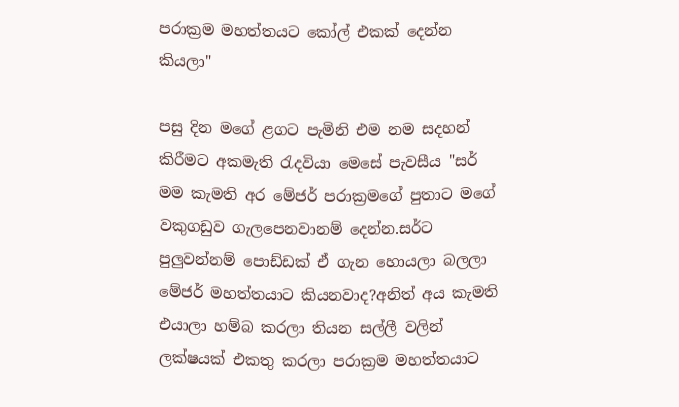පරාක්‍රම මහත්තයට කෝල් එකක් දෙන්න කියලා"

පසු දින මගේ ළගට පැමිනි එම නම සදහන් කිරීමට අකමැති රැදවියා මෙසේ පැවසීය "සර් මම කැමති අර මේජර් පරාක්‍රමගේ පුතාට මගේ වකුගඩුව ගැලපෙනවානම් දෙන්න.සර්ට පුලුවන්නම් පොඩ්ඩක් ඒ ගැන හොයලා බලලා මේජර් මහත්තයාට කියනවාද?අනිත් අය කැමති එයාලා හම්බ කරලා තියන සල්ලී වලින් ලක්ෂයක් එකතු කරලා පරාක්‍රම මහත්තයාට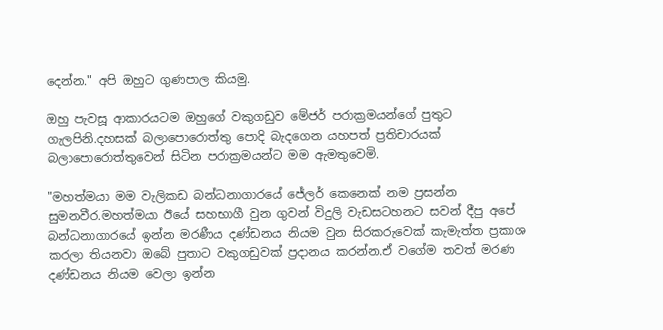දෙන්න." අපි ඔහුට ගුණපාල කියමු.

ඔහු පැවසූ ආකාරයටම ඔහුගේ වකුගඩුව මේජර් පරාක්‍රමයන්ගේ පුතුට ගැලපිනි.දහසක් බලාපොරොත්තු පොදි බැදගෙන යහපත් ප්‍රතිචාරයක් බලාපොරොත්තුවෙන් සිටින පරාක්‍රමයන්ට මම ඇමතුවෙමි.

"මහත්මයා මම වැලිකඩ බන්ධනාගාරයේ ජේලර් කෙනෙක් නම ප්‍රසන්න සුමනවීර.මහත්මයා ඊයේ සහභාගී වුන ගුවන් විදුලි වැඩසටහනට සවන් දීපු අපේ බන්ධනාගාරයේ ඉන්න මරණීය දණ්ඩනය නියම වුන සිරකරුවෙක් කැමැත්ත ප්‍රකාශ කරලා තියනවා ඔබේ පුතාට වකුගඩුවක් ප්‍රදානය කරන්න.ඒ වගේම තවත් මරණ දණ්ඩනය නියම වෙලා ඉන්න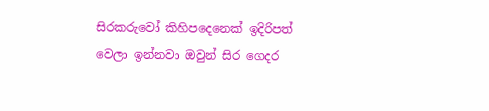සිරකරුවෝ කිහිපදෙනෙක් ඉදිරිපත් වෙලා ඉන්නවා ඔවුන් සිර ගෙදර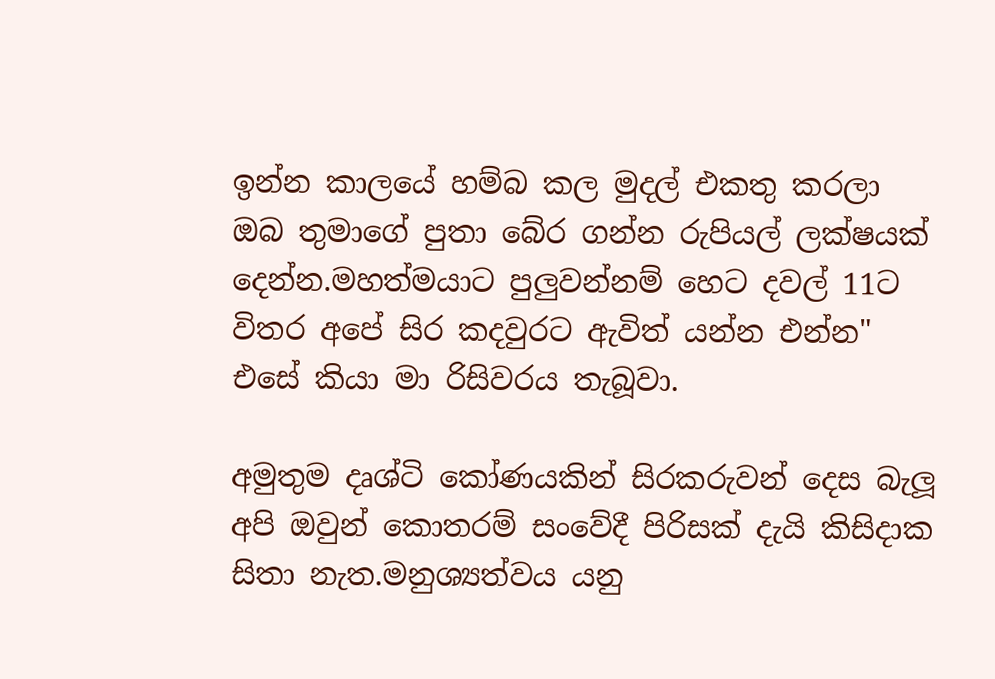ඉන්න කාලයේ හම්බ කල මුදල් එකතු කරලා ඔබ තුමාගේ පුතා බේර ගන්න රුපියල් ලක්ෂයක් දෙන්න.මහත්මයාට පුලුවන්නම් හෙට දවල් 11ට විතර අපේ සිර කදවුරට ඇවිත් යන්න එන්න" එසේ කියා මා රිසිවරය තැබූවා.

අමුතුම දෘශ්ටි කෝණයකින් සිරකරුවන් දෙස බැලූ අපි ඔවුන් කොතරම් සංවේදී පිරිසක් දැයි කිසිදාක සිතා නැත.මනුශ්‍යත්වය යනු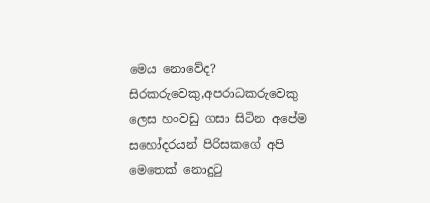මෙය නොවේද? සිරකරුවෙකු,අපරාධකරුවෙකු ලෙස හංවඩු ගසා සිටින අපේම සහෝදරයන් පිරිසකගේ අපි මෙතෙක් නොදුටු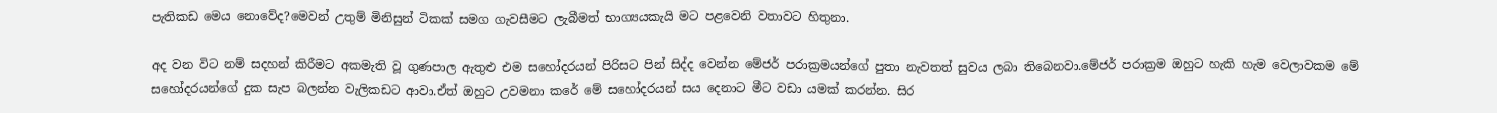පැතිකඩ මෙය නොවේද?මෙවන් උතුම් මිනිසුන් ටිකක් සමග ගැවසීමට ලැබීමත් භාග්‍යයකැයි මට පළවෙනි වතාවට හිතුනා.

අද වන විට නම් සදහන් කිරීමට අකමැති වූ ගුණපාල ඇතුළු එම සහෝදරයන් පිරිසට පින් සිද්ද වෙන්න මේජර් පරාක්‍රමයන්ගේ පුතා නැවතත් සුවය ලබා තිබෙනවා.මේජර් පරාක්‍රම ඔහුට හැකි හැම වෙලාවකම මේ සහෝදරයන්ගේ දුක සැප බලන්න වැලිකඩට ආවා.ඒත් ඔහුට උවමනා කරේ මේ සහෝදරයන් සය දෙනාට මීට වඩා යමක් කරන්න. සිර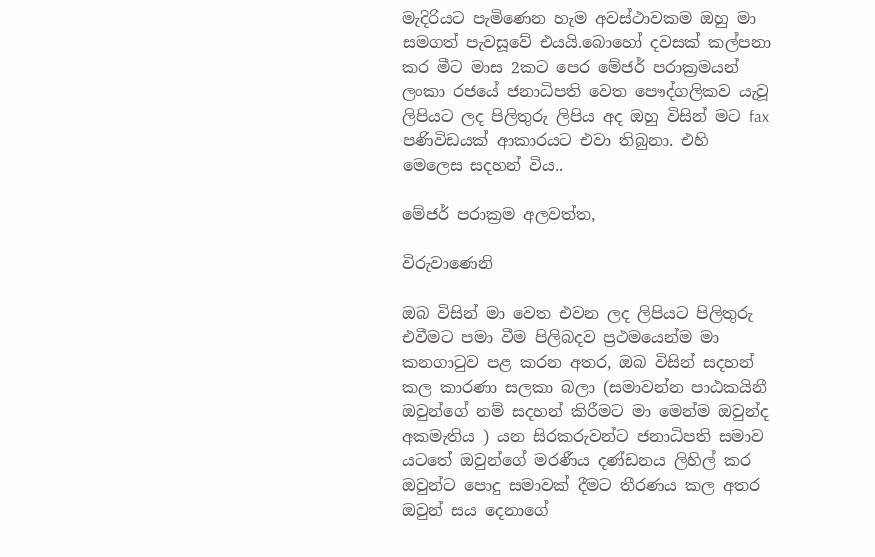මැදිරියට පැමිණෙන හැම අවස්ථාවකම ඔහු මා සමගත් පැවසූවේ එයයි.බොහෝ දවසක් කල්පනා කර මීට මාස 2කට පෙර මේජර් පරාක්‍රමයන් ලංකා රජයේ ජනාධිපති වෙත පෞද්ගලිකව යැවූ ලිපියට ලද පිලිතුරු ලිපිය අද ඔහු විසින් මට fax පණිවිඩයක් ආකාරයට එවා තිබුනා. එහි මෙලෙස සදහන් විය..

මේජර් පරාක්‍රම අලවත්ත,

විරුවාණෙනි

ඔබ විසින් මා වෙත එවන ලද ලිපියට පිලිතුරු එවීමට පමා වීම පිලිබදව ප්‍රථමයෙන්ම මා කනගාටුව පළ කරන අතර, ඔබ විසින් සදහන් කල කාරණා සලකා බලා (සමාවන්න පාඨකයිනී ඔවුන්ගේ නම් සදහන් කිරීමට මා මෙන්ම ඔවුන්ද අකමැතිය ) යන සිරකරුවන්ට ජනාධිපති සමාව යටතේ ඔවුන්ගේ මරණීය දණ්ඩනය ලිහිල් කර ඔවුන්ට පොදු සමාවක් දීමට තීරණය කල අතර ඔවුන් සය දෙනාගේ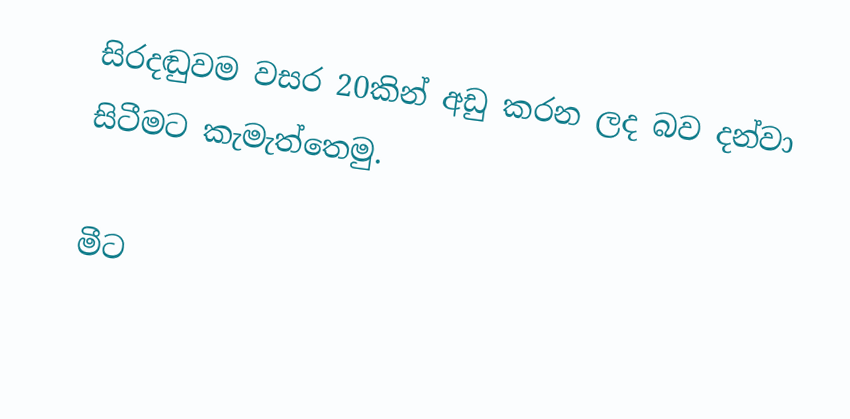සිරදඬුවම වසර 20කින් අඩු කරන ලද බව දන්වා සිටීමට කැමැත්තෙමු.

මීට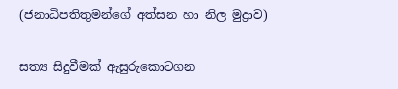(ජනාධිපතිතුමන්ගේ අත්සන හා නිල මුද්‍රාව)

සත්‍ය සිදුවීමක් ඇසුරුකොටගන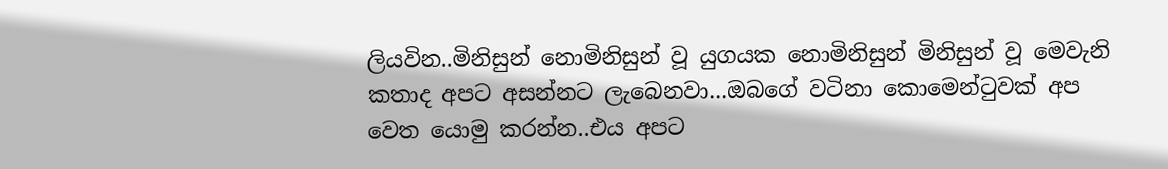ලියවින..මිනිසුන් නොමිනිසුන් වූ යුගයක නොමිනිසුන් මිනිසුන් වූ මෙවැනි කතාද අපට අසන්නට ලැබෙනවා...ඔබගේ වටිනා කොමෙන්ටුවක් අප වෙත යොමු කරන්න..එය අපට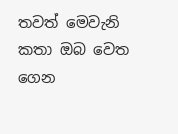තවත් මෙවැනි කතා ඔබ වෙත ගෙන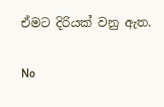ඒමට දිරියක් වනු ඇත.

No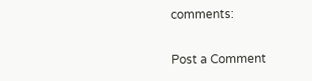comments:

Post a Comment